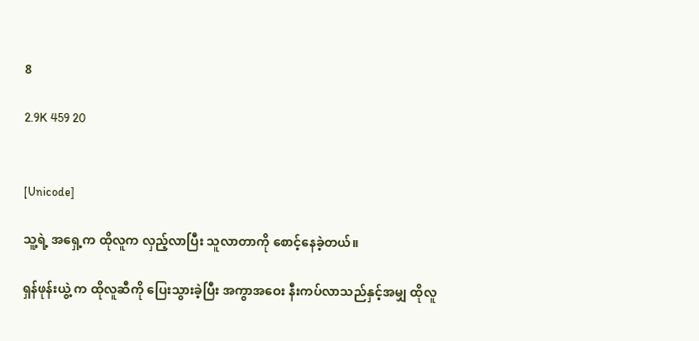8

2.9K 459 20


[Unicode]

သူ့ရဲ့ အရှေ့က ထိုလူက လှည့်လာပြီး သူလာတာကို စောင့်နေခဲ့တယ်။

ရှန်ဖုန်းယွဲ့ က ထိုလူဆီကို ပြေးသွားခဲ့ပြီး အကွာအဝေး နီးကပ်လာသည်နှင့်အမျှ ထိုလူ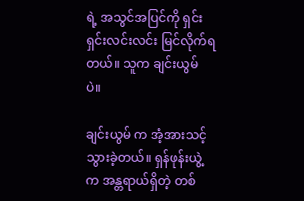ရဲ့ အသွင်အပြင်ကို ရှင်းရှင်းလင်းလင်း မြင်လိုက်ရတယ်။ သူက ချင်းယွမ် ပဲ။

ချင်းယွမ် က အံ့အားသင့်သွားခဲ့တယ်။ ရှန်ဖုန်းယွဲ့ က အန္တရာယ်ရှိတဲ့ တစ်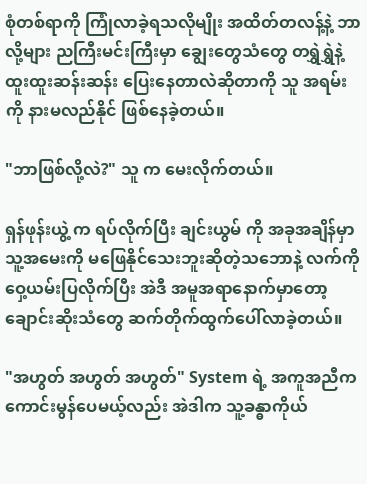စုံတစ်ရာကို ကြုံလာခဲ့ရသလိုမျိုး အထိတ်တလန့်နဲ့ ဘာလို့များ ညကြီးမင်းကြီးမှာ ချွေးတွေသံတွေ တရွှဲရွှဲနဲ့ ထူးထူးဆန်းဆန်း ပြေးနေတာလဲဆိုတာကို သူ အရမ်းကို နားမလည်နိုင် ဖြစ်နေခဲ့တယ်။

"ဘာဖြစ်လို့လဲ?" သူ က မေးလိုက်တယ်။

ရှန်ဖုန်းယွဲ့ က ရပ်လိုက်ပြီး ချင်းယွမ် ကို အခုအချိန်မှာ သူ့အမေးကို မဖြေနိုင်သေးဘူးဆိုတဲ့သဘောနဲ့ လက်ကိုဝှေ့ယမ်းပြလိုက်ပြီး အဲဒီ အမူအရာနောက်မှာတော့ ချောင်းဆိုးသံတွေ ဆက်တိုက်ထွက်ပေါ်လာခဲ့တယ်။

"အဟွတ် အဟွတ် အဟွတ်" System ရဲ့ အကူအညီက ကောင်းမွန်‌ပေမယ့်လည်း အဲဒါက သူ့ခန္ဓာကိုယ်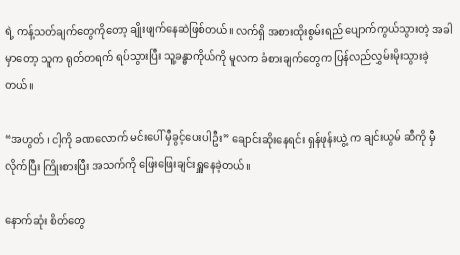ရဲ့ ကန့်သတ်ချက်တွေကိုတော့ ချိုးဖျက်နေဆဲဖြစ်တယ်။ လက်ရှိ အစားထိုးစွမ်းရည် ပျောက်ကွယ်သွားတဲ့ အခါမှာတော့ သူက ရုတ်တရက် ရပ်သွားပြီး သူ့ခန္ဓာကိုယ်ကို မူလက ခံစားချက်တွေက ပြန်လည်လွှမ်းမိုးသွားခဲ့တယ်။

“အဟွတ် ၊ ငါ့ကို ခဏလောက် မင်းပေါ် မှီခွင့်ပေးပါဦး” ချောင်းဆိုးနေရင်း ရှန်ဖုန်းယွဲ့ က ချင်းယွမ် ဆီကို မှီလိုက်ပြီး ကြိုးစားပြီး အသက်ကို ဖြေးဖြေးချင်းရှူနေခဲ့တယ်။

နောက်ဆုံး စိတ်တွေ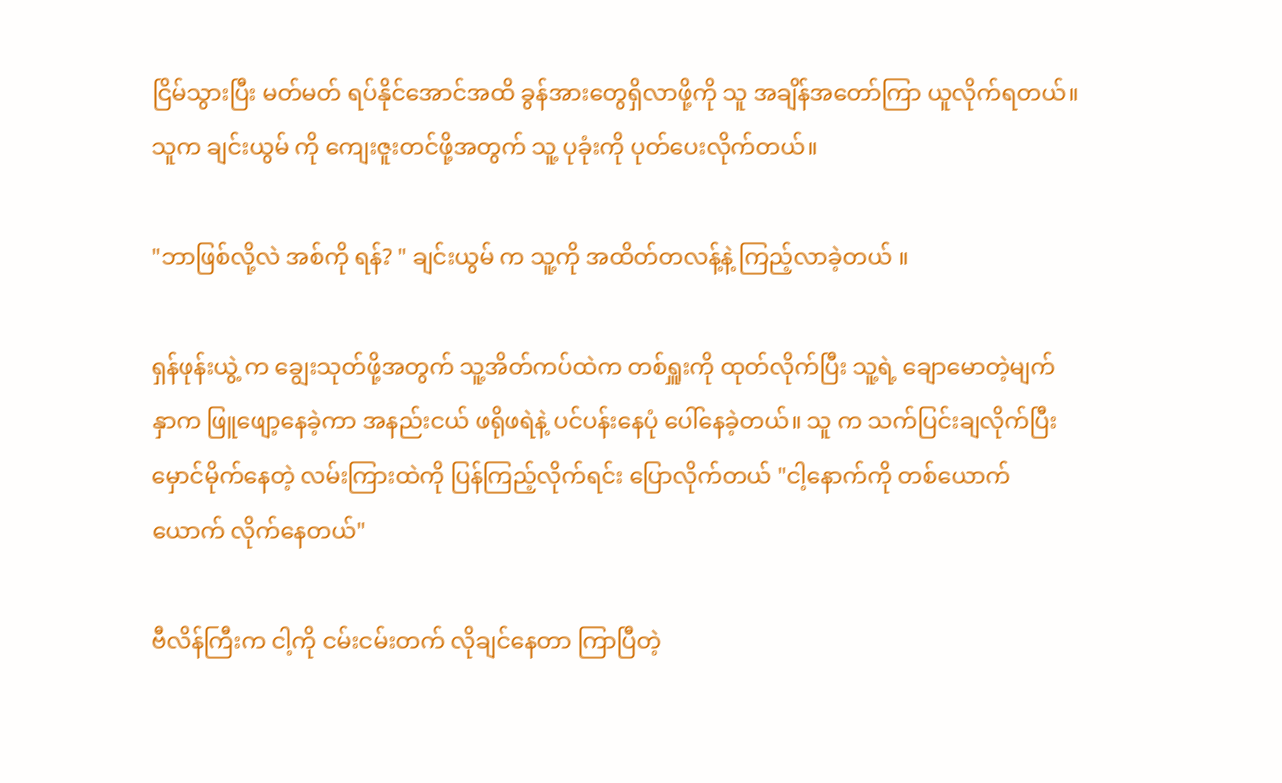ငြိမ်သွားပြီး မတ်မတ် ရပ်နိုင်‌အောင်အထိ ခွန်အားတွေရှိလာဖို့ကို သူ အချိန်အတော်ကြာ ယူလိုက်ရတယ်။ သူက ချင်းယွမ် ကို ကျေးဇူးတင်ဖို့အတွက် သူ့ ပုခုံးကို ပုတ်ပေးလိုက်တယ်။

"ဘာဖြစ်လို့လဲ အစ်ကို ရန်? " ချင်းယွမ် က သူ့ကို အထိတ်တလန့်နဲ့ ကြည့်လာခဲ့တယ် ။

ရှန်ဖုန်းယွဲ့ က ချွေးသုတ်ဖို့အတွက် သူ့အိတ်ကပ်ထဲက တစ်ရှူးကို ထုတ်လိုက်ပြီး သူ့ရဲ့ ချောမောတဲ့မျက်နှာက ဖြူဖျော့နေခဲ့ကာ အနည်းငယ် ဖရိုဖရဲနဲ့ ပင်ပန်းနေပုံ ပေါ်နေခဲ့တယ်။ သူ က သက်ပြင်းချလိုက်ပြီး မှောင်မိုက်‌နေတဲ့ လမ်းကြားထဲကို ပြန်ကြည့်လိုက်ရင်း ပြောလိုက်တယ် "ငါ့နောက်ကို တစ်ယောက်ယောက် လိုက်နေတယ်"

ဗီလိန်ကြီးက ငါ့ကို ငမ်းငမ်းတက် လိုချင်နေတာ ကြာပြီတဲ့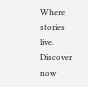Where stories live. Discover now